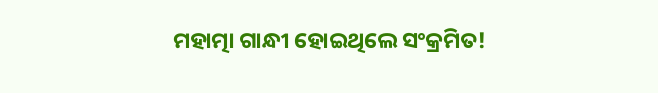ମହାତ୍ମା ଗାନ୍ଧୀ ହୋଇଥିଲେ ସଂକ୍ରମିତ!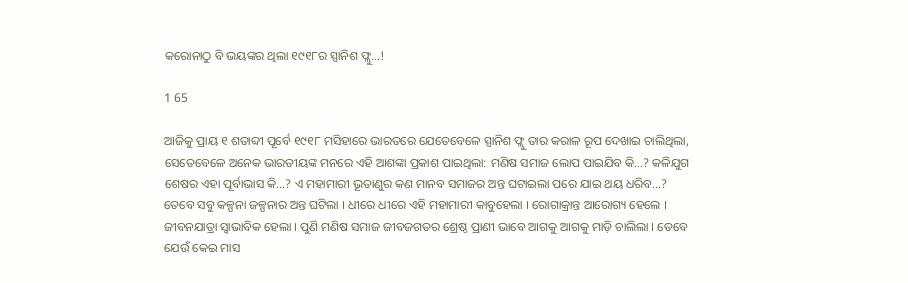କରୋନାଠୁ ବି ଭୟଙ୍କର ଥିଲା ୧୯୧୮ର ସ୍ପାନିଶ ଫ୍ଲୁ...!

1 65

ଆଜିକୁ ପ୍ରାୟ ୧ ଶତାବ୍ଦୀ ପୂର୍ବେ ୧୯୧୮ ମସିହାରେ ଭାରତରେ ଯେତେବେଳେ ସ୍ପାନିଶ ଫ୍ଲୁ ତାର କରାଳ ରୂପ ଦେଖାଇ ଚାଲିଥିଲା, ସେତେବେଳେ ଅନେକ ଭାରତୀୟଙ୍କ ମନରେ ଏହି ଆଶଙ୍କା ପ୍ରକାଶ ପାଇଥିଲା: ମଣିଷ ସମାଜ ଲୋପ ପାଇଯିବ କି…? କଳିଯୁଗ ଶେଷର ଏହା ପୂର୍ବାଭାସ କି…? ଏ ମହାମାରୀ ଭୂତାଣୁର କଣ ମାନବ ସମାଜର ଅନ୍ତ ଘଟାଇଲା ପରେ ଯାଇ ଥୟ ଧରିବ…?
ତେବେ ସବୁ କଳ୍ପନା ଜଳ୍ପନାର ଅନ୍ତ ଘଟିଲା । ଧୀରେ ଧୀରେ ଏହି ମହାମାରୀ କାବୁହେଲା । ରୋଗାକ୍ରାନ୍ତ ଆରୋଗ୍ୟ ହେଲେ । ଜୀବନଯାତ୍ରା ସ୍ୱାଭାବିକ ହେଲା । ପୁଣି ମଣିଷ ସମାଜ ଜୀବଜଗତର ଶ୍ରେଷ୍ଠ ପ୍ରାଣୀ ଭାବେ ଆଗକୁ ଆଗକୁ ମାଡ଼ି ଚାଲିଲା । ତେବେ ଯେଉଁ କେଇ ମାସ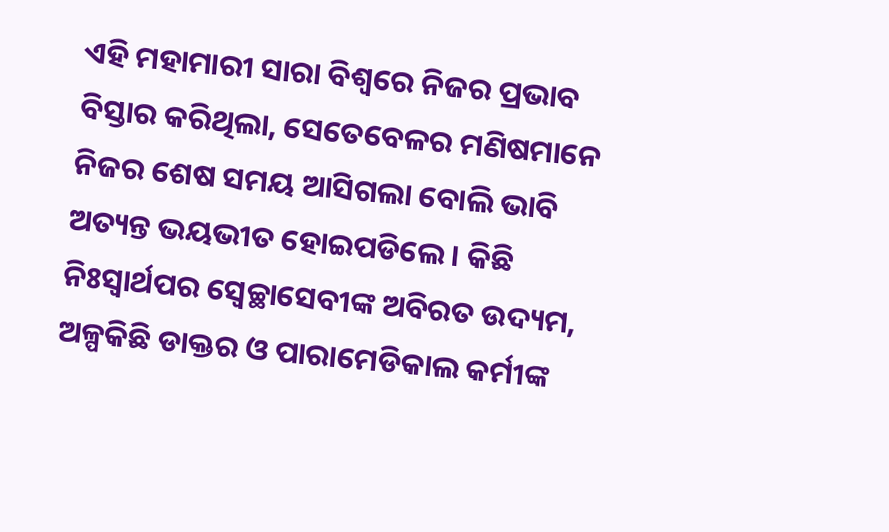ଏହି ମହାମାରୀ ସାରା ବିଶ୍ୱରେ ନିଜର ପ୍ରଭାବ ବିସ୍ତାର କରିଥିଲା, ସେତେବେଳର ମଣିଷମାନେ ନିଜର ଶେଷ ସମୟ ଆସିଗଲା ବୋଲି ଭାବି ଅତ୍ୟନ୍ତ ଭୟଭୀତ ହୋଇପଡିଲେ । କିଛି ନିଃସ୍ୱାର୍ଥପର ସ୍ୱେଚ୍ଛାସେବୀଙ୍କ ଅବିରତ ଉଦ୍ୟମ, ଅଳ୍ପକିଛି ଡାକ୍ତର ଓ ପାରାମେଡିକାଲ କର୍ମୀଙ୍କ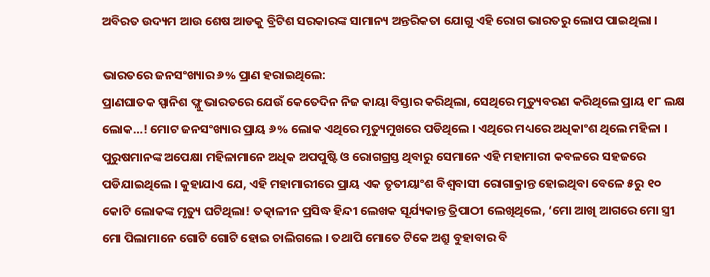ଅବିରତ ଉଦ୍ୟମ ଆଉ ଶେଷ ଆଡକୁ ବ୍ରିଟିଶ ସରକାରଙ୍କ ସାମାନ୍ୟ ଅନ୍ତରିକତା ଯୋଗୁ ଏହି ରୋଗ ଭାରତରୁ ଲୋପ ପାଇଥିଲା ।

ଭାରତରେ ଜନସଂଖ୍ୟାର ୬% ପ୍ରାଣ ହରାଇଥିଲେ:
ପ୍ରାଣଘାତକ ସ୍ପାନିଶ ଫ୍ଲୁ ଭାରତରେ ଯେଉଁ କେତେଦିନ ନିଜ କାୟା ବିସ୍ତାର କରିଥିଲା, ସେଥିରେ ମୃତ୍ୟୁବରଣ କରିଥିଲେ ପ୍ରାୟ ୧୮ ଲକ୍ଷ ଲୋକ…! ମୋଟ ଜନସଂଖ୍ୟାର ପ୍ରାୟ ୬% ଲୋକ ଏଥିରେ ମୃତ୍ୟୁମୁଖରେ ପଡିଥିଲେ । ଏଥିରେ ମଧ୍ୟରେ ଅଧିକାଂଶ ଥିଲେ ମହିଳା । ପୁରୁଷମାନଙ୍କ ଅପେକ୍ଷା ମହିଳାମାନେ ଅଧିକ ଅପପୁଷ୍ଟି ଓ ରୋଗଗ୍ରସ୍ତ ଥିବାରୁ ସେମାନେ ଏହି ମହାମାରୀ କବଳରେ ସହଜରେ ପଡିଯାଇଥିଲେ । କୁହାଯାଏ ଯେ, ଏହି ମହାମାରୀରେ ପ୍ରାୟ ଏକ ତୃତୀୟାଂଶ ବିଶ୍ୱବାସୀ ରୋଗାକ୍ରାନ୍ତ ହୋଇଥିବା ବେଳେ ୫ରୁ ୧୦ କୋଟି ଲୋକଙ୍କ ମୃତ୍ୟୁ ଘଟିଥିଲା! ତତ୍କାଳୀନ ପ୍ରସିଦ୍ଧ ହିନ୍ଦୀ ଲେଖକ ସୂର୍ଯ୍ୟକାନ୍ତ ତ୍ରିପାଠୀ ଲେଖିଥିଲେ, ‘ମୋ ଆଖି ଆଗରେ ମୋ ସ୍ତ୍ରୀ ମୋ ପିଲାମାନେ ଗୋଟି ଗୋଟି ହୋଇ ଚାଲିଗଲେ । ତଥାପି ମୋତେ ଟିକେ ଅଶ୍ରୁ ବୁହାବାର ବି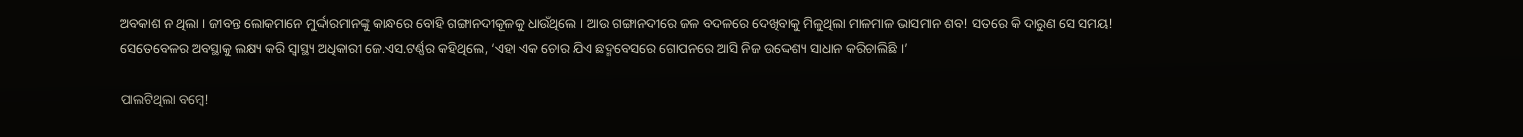ଅବକାଶ ନ ଥିଲା । ଜୀବନ୍ତ ଲୋକମାନେ ମୁର୍ଦ୍ଦାରମାନଙ୍କୁ କାନ୍ଧରେ ବୋହି ଗଙ୍ଗାନଦୀକୂଳକୁ ଧାଉଁଥିଲେ । ଆଉ ଗଙ୍ଗାନଦୀରେ ଜଳ ବଦଳରେ ଦେଖିବାକୁ ମିଳୁଥିଲା ମାଳମାଳ ଭାସମାନ ଶବ! ସତରେ କି ଦାରୁଣ ସେ ସମୟ! ସେତେବେଳର ଅବସ୍ଥାକୁ ଲକ୍ଷ୍ୟ କରି ସ୍ୱାସ୍ଥ୍ୟ ଅଧିକାରୀ ଜେ.ଏସ.ଟର୍ଣ୍ଣର କହିଥିଲେ, ‘ଏହା ଏକ ଚୋର ଯିଏ ଛଦ୍ମବେସରେ ଗୋପନରେ ଆସି ନିଜ ଉଦ୍ଦେଶ୍ୟ ସାଧାନ କରିଚାଲିଛି ।’

ପାଲଟିଥିଲା ବମ୍ବେ!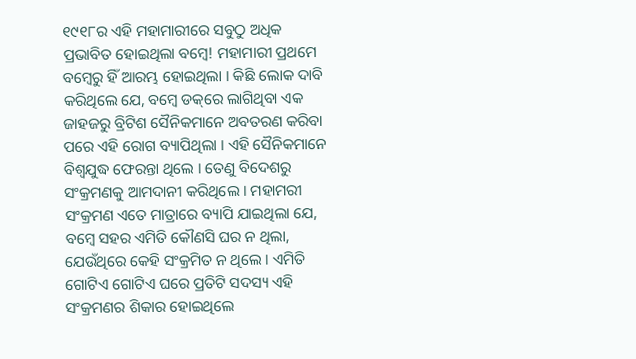୧୯୧୮ର ଏହି ମହାମାରୀରେ ସବୁଠୁ ଅଧିକ ପ୍ରଭାବିତ ହୋଇଥିଲା ବମ୍ବେ! ମହାମାରୀ ପ୍ରଥମେ ବମ୍ବେରୁ ହିଁ ଆରମ୍ଭ ହୋଇଥିଲା । କିଛି ଲୋକ ଦାବି କରିଥିଲେ ଯେ, ବମ୍ବେ ଡକ୍‌ରେ ଲାଗିଥିବା ଏକ ଜାହଜରୁ ବ୍ରିଟିଶ ସୈନିକମାନେ ଅବତରଣ କରିବା ପରେ ଏହି ରୋଗ ବ୍ୟାପିଥିଲା । ଏହି ସୈନିକମାନେ ବିଶ୍ୱଯୁଦ୍ଧ ଫେରନ୍ତା ଥିଲେ । ତେଣୁ ବିଦେଶରୁ ସଂକ୍ରମଣକୁ ଆମଦାନୀ କରିଥିଲେ । ମହାମରୀ ସଂକ୍ରମଣ ଏତେ ମାତ୍ରାରେ ବ୍ୟାପି ଯାଇଥିଲା ଯେ, ବମ୍ବେ ସହର ଏମିତି କୌଣସି ଘର ନ ଥିଲା, ଯେଉଁଥିରେ କେହି ସଂକ୍ରମିତ ନ ଥିଲେ । ଏମିତି ଗୋଟିଏ ଗୋଟିଏ ଘରେ ପ୍ରତିଟି ସଦସ୍ୟ ଏହି ସଂକ୍ରମଣର ଶିକାର ହୋଇଥିଲେ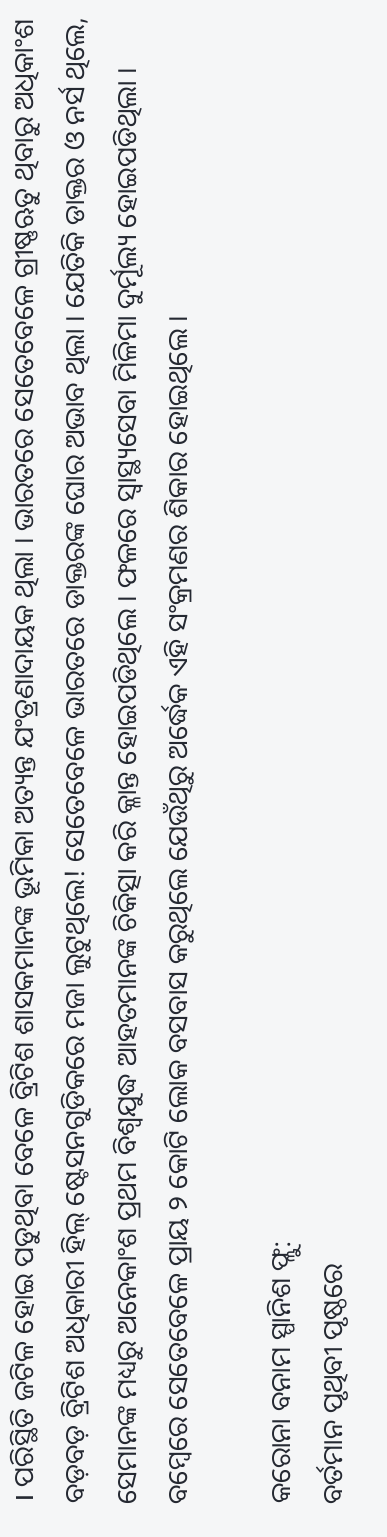। ପରିସ୍ଥିତି ଜଟିଳ ହୋଇ ପଡୁଥିବା ବେଳେ ବ୍ରିଟିଶ ଶାସକମାନଙ୍କ ଭୂମିକା ଅତ୍ୟନ୍ତ ଯଂତ୍ରଣାଦାୟକ ଥିଲା । ଭାରତରେ ସେତେବେଳେ ଗ୍ରୀଷ୍ଣଋତୁ ଥିବାରୁ ଅଧିକାଂଶ ବଡ଼ବଡ଼ ବ୍ରିଟିଶ ଅଧିକାରୀ ହିଲ୍ ଷ୍ଟେସନଗୁଡିକରେ ମଜା ଲୁଟୁଥିଲେ! ସେତେବେଳେ ଭାରତରେ ଡାକ୍ତରଙ୍କ ଘୋର ଅଭାବ ଥିଲା । ଯେତିକି ଡାକ୍ତର ଓ ନର୍ସ ଥିଲେ, ସେମାନଙ୍କ ମଧ୍ୟରୁ ଅନେକାଂଶ ପ୍ରଥମ ବିଶ୍ୱଯୁଦ୍ଧ ଆହତମାନଙ୍କ ଚିକିତ୍ସା କରି କ୍ଳାନ୍ତ ହୋଇପଡିଥିଲେ । ଫଳରେ ସ୍ୱାସ୍ଥ୍ୟସେବା ମିଳିମା ଦୁର୍ମୂଲ୍ୟ ହୋଇପଡିଥିଲା । ବମ୍ବେରେ ସେତେବେଳେ ପ୍ରାୟ ୨ କୋଟି ଲୋକ ବସବାସ କରୁଥିଲେ ଯେଉଁଥିରୁ ଅର୍ଦ୍ଧେକ ଏହି ସଂକ୍ରମଣର ଶିକାର ହୋଇଥିଲେ ।

କରୋନା ବନାମ ସ୍ପାନିଶ ଫ୍ଲୁ:
ବର୍ତମାନ ପୃଥିବୀ ପୃଷ୍ଠରେ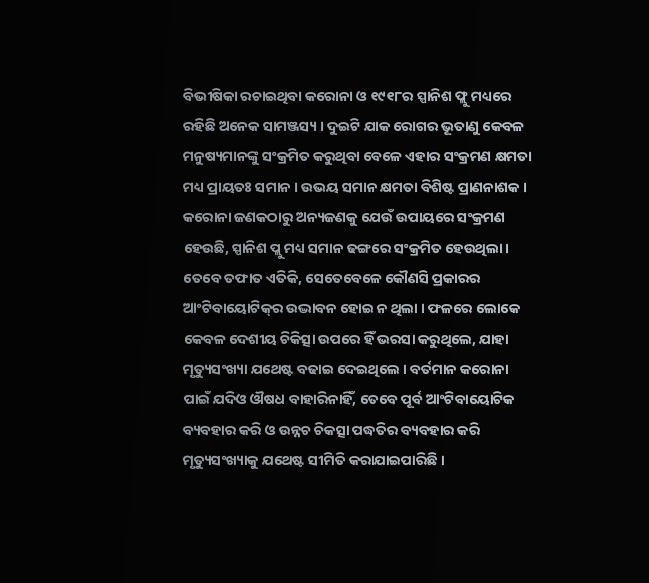ବିଭୀଷିକା ରଚାଇଥିବା କରୋନା ଓ ୧୯୧୮ର ସ୍ପାନିଶ ଫ୍ଲୁ ମଧ୍ୟରେ ରହିଛି ଅନେକ ସାମଞ୍ଜସ୍ୟ । ଦୁଇଟି ଯାକ ରୋଗର ଭୂତାଣୁ କେବଳ ମନୁଷ୍ୟମାନଙ୍କୁ ସଂକ୍ରମିତ କରୁଥିବା ବେଳେ ଏହାର ସଂକ୍ରମଣ କ୍ଷମତା ମଧ୍ୟ ପ୍ରାୟତଃ ସମାନ । ଉଭୟ ସମାନ କ୍ଷମତା ବିଶିଷ୍ଟ ପ୍ରାଣନାଶକ । କରୋନା ଜଣକଠାରୁ ଅନ୍ୟଜଣକୁ ଯେଉଁ ଉପାୟରେ ସଂକ୍ରମଣ ହେଉଛି, ସ୍ପାନିଶ ପ୍ଲୁ ମଧ୍ୟ ସମାନ ଢଙ୍ଗରେ ସଂକ୍ରମିତ ହେଉଥିଲା । ତେବେ ତଫାତ ଏତିକି, ସେତେବେଳେ କୌଣସି ପ୍ରକାରର ଆଂଟିବାୟୋଟିକ୍‌ର ଉଦ୍ଭାବନ ହୋଇ ନ ଥିଲା । ଫଳରେ ଲୋକେ କେବଳ ଦେଶୀୟ ଚିକିତ୍ସା ଉପରେ ହିଁ ଭରସା କରୁଥିଲେ, ଯାହା ମୃତ୍ୟୁସଂଖ୍ୟା ଯଥେଷ୍ଟ ବଢାଇ ଦେଇଥିଲେ । ବର୍ତମାନ କରୋନା ପାଇଁ ଯଦିଓ ଔଷଧ ବାହାରିନାହିଁ, ତେବେ ପୂର୍ବ ଆଂଟିବାୟୋଟିକ ବ୍ୟବହାର କରି ଓ ଉନ୍ନଚ ଚିକତ୍ସା ପଦ୍ଧତିର ବ୍ୟବହାର କରି ମୃତ୍ୟୁସଂଖ୍ୟାକୁ ଯଥେଷ୍ଟ ସୀମିତି କରାଯାଇପାରିଛି ।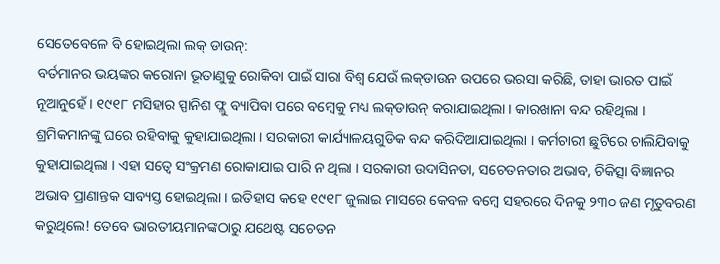ସେତେବେଳେ ବି ହୋଇଥିଲା ଲକ୍ ଡାଉନ୍‌:
ବର୍ତମାନର ଭୟଙ୍କର କରୋନା ଭୂତାଣୁକୁ ରୋକିବା ପାଇଁ ସାରା ବିଶ୍ୱ ଯେଉଁ ଲକ୍‌ଡାଉନ ଉପରେ ଭରସା କରିଛି, ତାହା ଭାରତ ପାଇଁ ନୂଆନୁହେଁ । ୧୯୧୮ ମସିହାର ସ୍ପାନିଶ ଫ୍ଲୁ ବ୍ୟାପିବା ପରେ ବମ୍ବେକୁ ମଧ୍ୟ ଲକ୍‌ଡାଉନ୍ କରାଯାଇଥିଲା । କାରଖାନା ବନ୍ଦ ରହିଥିଲା । ଶ୍ରମିକମାନଙ୍କୁ ଘରେ ରହିବାକୁ କୁହାଯାଇଥିଲା । ସରକାରୀ କାର୍ଯ୍ୟାଳୟଗୁଡିକ ବନ୍ଦ କରିଦିଆଯାଇଥିଲା । କର୍ମଚାରୀ ଛୁଟିରେ ଚାଲିଯିବାକୁ କୁହାଯାଇଥିଲା । ଏହା ସତ୍ୱେ ସଂକ୍ରମଣ ରୋକାଯାଇ ପାରି ନ ଥିଲା । ସରକାରୀ ଉଦାସିନତା, ସଚେତନତାର ଅଭାବ, ଚିକିତ୍ସା ବିଜ୍ଞାନର ଅଭାବ ପ୍ରାଣାନ୍ତକ ସାବ୍ୟସ୍ତ ହୋଇଥିଲା । ଇତିହାସ କହେ ୧୯୧୮ ଜୁଲାଇ ମାସରେ କେବଳ ବମ୍ବେ ସହରରେ ଦିନକୁ ୨୩୦ ଜଣ ମୃତୁବରଣ କରୁଥିଲେ! ତେବେ ଭାରତୀୟମାନଙ୍କଠାରୁ ଯଥେଷ୍ଟ ସଚେତନ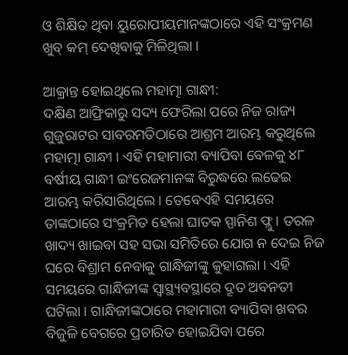ଓ ଶିକ୍ଷିତ ଥିବା ୟୁରୋପୀୟମାନଙ୍କଠାରେ ଏହି ସଂକ୍ରମଣ ଖୁବ୍ କମ୍ ଦେଖିବାକୁ ମିଳିଥିଲା ।

ଆକ୍ରାନ୍ତ ହୋଇଥିଲେ ମହାତ୍ମା ଗାନ୍ଧୀ:
ଦକ୍ଷିଣ ଆଫ୍ରିକାରୁ ସଦ୍ୟ ଫେରିଲା ପରେ ନିଜ ରାଜ୍ୟ ଗୁଜୁରାଟର ସାବରମତିଠାରେ ଆଶ୍ରମ ଆରମ୍ଭ କରୁଥିଲେ ମହାତ୍ମା ଗାନ୍ଧୀ । ଏହି ମହାମାରୀ ବ୍ୟାପିବା ବେଳକୁ ୪୮ ବର୍ଷୀୟ ଗାନ୍ଧୀ ଇଂରେଜମାନଙ୍କ ବିରୁଦ୍ଧରେ ଲଢେଇ ଆରମ୍ଭ କରିସାରିଥିଲେ । ତେବେଏହି ସମୟରେ ତାଙ୍କଠାରେ ସଂକ୍ରମିତ ହେଲା ଘାତକ ସ୍ପାନିଶ ଫ୍ଲୁ । ତରଳ ଖାଦ୍ୟ ଖାଇବା ସହ ସଭା ସମିତିରେ ଯୋଗ ନ ଦେଇ ନିଜ ଘରେ ବିଶ୍ରାମ ନେବାକୁ ଗାନ୍ଧିଜୀଙ୍କୁ କୁହାଗଲା । ଏହି ସମୟରେ ଗାନ୍ଧିଜୀଙ୍କ ସ୍ୱାସ୍ଥ୍ୟବସ୍ଥାରେ ଦ୍ରୂତ ଅବନତୀ ଘଟିଲା । ଗାନ୍ଧିଜୀଙ୍କଠାରେ ମହାମାରୀ ବ୍ୟାପିବା ଖବର ବିଜୁଳି ବେଗରେ ପ୍ରଚାରିତ ହୋଇଯିବା ପରେ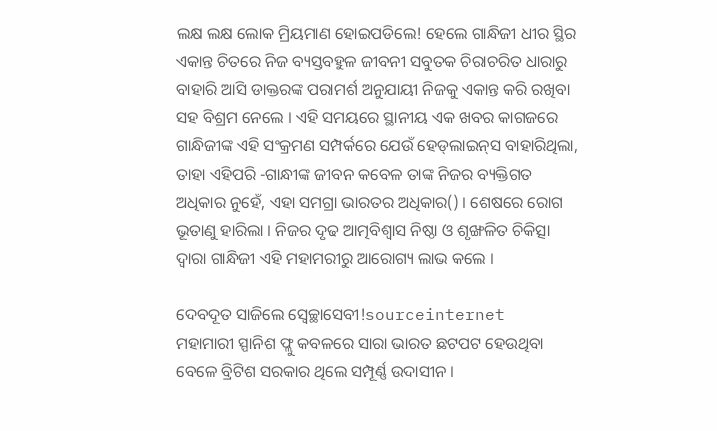ଲକ୍ଷ ଲକ୍ଷ ଲୋକ ମ୍ରିୟମାଣ ହୋଇପଡିଲେ! ହେଲେ ଗାନ୍ଧିଜୀ ଧୀର ସ୍ଥିର ଏକାନ୍ତ ଚିତରେ ନିଜ ବ୍ୟସ୍ତବହୁଳ ଜୀବନୀ ସବୁତକ ଚିରାଚରିତ ଧାରାରୁ ବାହାରି ଆସି ଡାକ୍ତରଙ୍କ ପରାମର୍ଶ ଅନୁଯାୟୀ ନିଜକୁ ଏକାନ୍ତ କରି ରଖିବା ସହ ବିଶ୍ରମ ନେଲେ । ଏହି ସମୟରେ ସ୍ଥାନୀୟ ଏକ ଖବର କାଗଜରେ ଗାନ୍ଧିଜୀଙ୍କ ଏହି ସଂକ୍ରମଣ ସମ୍ପର୍କରେ ଯେଉଁ ହେଡ୍‌ଲାଇନ୍‌ସ ବାହାରିଥିଲା, ତାହା ଏହିପରି -ଗାନ୍ଧୀଙ୍କ ଜୀବନ କବେଳ ତାଙ୍କ ନିଜର ବ୍ୟକ୍ତିଗତ ଅଧିକାର ନୁହେଁ, ଏହା ସମଗ୍ରା ଭାରତର ଅଧିକାର() । ଶେଷରେ ରୋଗ ଭୂତାଣୁ ହାରିଲା । ନିଜର ଦୃଢ ଆତ୍ମବିଶ୍ୱାସ ନିଷ୍ଠା ଓ ଶୃଙ୍ଖଳିତ ଚିକିତ୍ସା ଦ୍ୱାରା ଗାନ୍ଧିଜୀ ଏହି ମହାମରୀରୁ ଆରୋଗ୍ୟ ଲାଭ କଲେ ।

ଦେବଦୂତ ସାଜିଲେ ସ୍ୱେଚ୍ଛାସେବୀ!sourceinternet
ମହାମାରୀ ସ୍ପାନିଶ ଫ୍ଲୁ କବଳରେ ସାରା ଭାରତ ଛଟପଟ ହେଉଥିବା ବେଳେ ବ୍ରିଟିଶ ସରକାର ଥିଲେ ସମ୍ପୂର୍ଣ୍ଣ ଉଦାସୀନ ।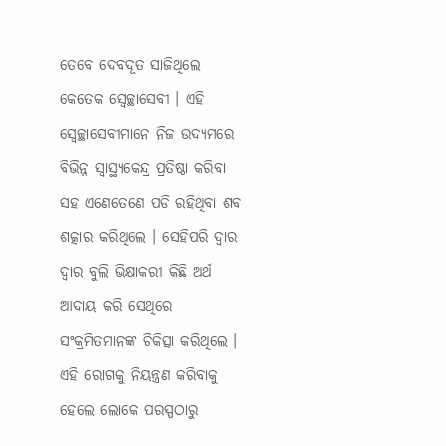ତେବେ ଦେବଦୂତ ସାଜିଥିଲେ କେତେକ ସ୍ୱେଚ୍ଛାସେବୀ । ଏହି ସ୍ୱେଚ୍ଛାସେବୀମାନେ ନିଜ ଉଦ୍ୟମରେ ବିଭିନ୍ନ ସ୍ୱାସ୍ଥ୍ୟକେନ୍ଦ୍ର ପ୍ରତିଷ୍ଠା କରିବା ସହ ଏଣେତେଣେ ପଡି ରହିଥିବା ଶବ ଶତ୍କାର କରିଥିଲେ । ସେହିପରି ଦ୍ୱାର ଦ୍ୱାର ବୁଲି ଭିକ୍ଷାକରୀ କିଛି ଅର୍ଥ ଆଦାୟ କରି ସେଥିରେ ସଂକ୍ରମିତମାନଙ୍କ ଚିକିତ୍ସା କରିଥିଲେ । ଏହି ରୋଗକୁ ନିୟନ୍ତ୍ରଣ କରିବାକୁ ହେଲେ ଲୋକେ ପରସ୍ପଠାରୁ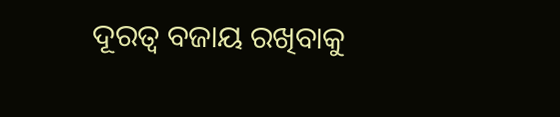ଦୂରତ୍ୱ ବଜାୟ ରଖିବାକୁ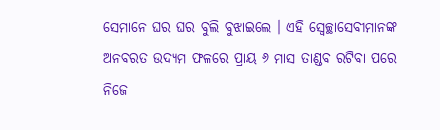ସେମାନେ ଘର ଘର ବୁଲି ବୁଝାଇଲେ । ଏହି ସ୍ୱେଚ୍ଛାସେବୀମାନଙ୍କ ଅନବରତ ଉଦ୍ୟମ ଫଳରେ ପ୍ରାୟ ୬ ମାସ ତାଣ୍ଡବ ରଟିବା ପରେ ନିଜେ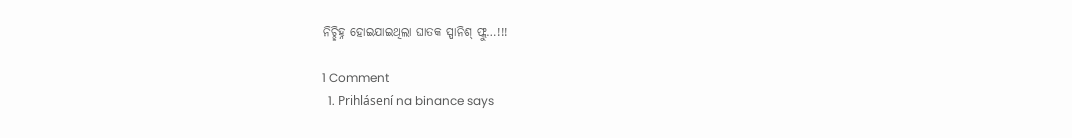ନିଚ୍ଛିହ୍ନ ହୋଇଯାଇଥିଲା ଘାତକ ସ୍ପାନିଶ୍ ଫ୍ଲୁ…!!!

1 Comment
  1. Prihlásení na binance says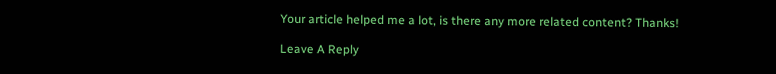Your article helped me a lot, is there any more related content? Thanks!

Leave A Reply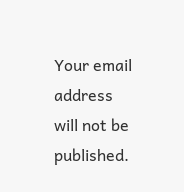Your email address will not be published.